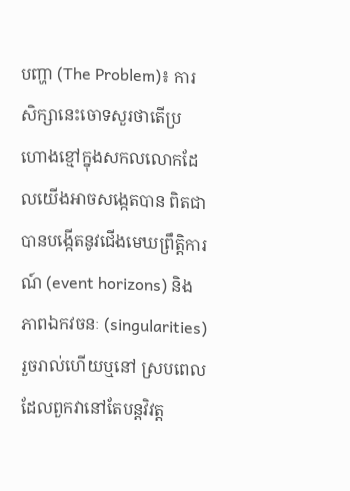បញ្ហា (The Problem)៖ ការសិក្សានេះចោទសួរថាតើប្រហោងខ្មៅក្នុងសកលលោកដែលយើងអាចសង្កេតបាន ពិតជាបានបង្កើតនូវជើងមេឃព្រឹត្តិការណ៍ (event horizons) និងភាពឯកវចនៈ (singularities) រួចរាល់ហើយឬនៅ ស្របពេលដែលពួកវានៅតែបន្តវិវត្ត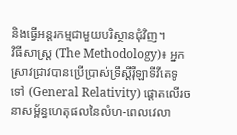និងធ្វើអន្តរកម្មជាមួយបរិស្ថានជុំវិញ។
វិធីសាស្ត្រ (The Methodology)៖ អ្នកស្រាវជ្រាវបានប្រើប្រាស់ទ្រឹស្តីរ៉ឺឡាទីវីតេទូទៅ (General Relativity) ផ្តោតលើរចនាសម្ព័ន្ធហេតុផលនៃលំហ-ពេលវេលា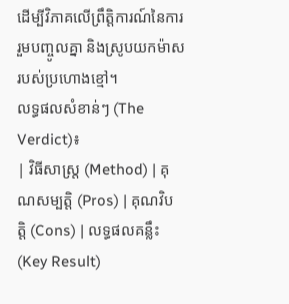ដើម្បីវិភាគលើព្រឹត្តិការណ៍នៃការរួមបញ្ចូលគ្នា និងស្រូបយកម៉ាសរបស់ប្រហោងខ្មៅ។
លទ្ធផលសំខាន់ៗ (The Verdict)៖
| វិធីសាស្ត្រ (Method) | គុណសម្បត្តិ (Pros) | គុណវិបត្តិ (Cons) | លទ្ធផលគន្លឹះ (Key Result)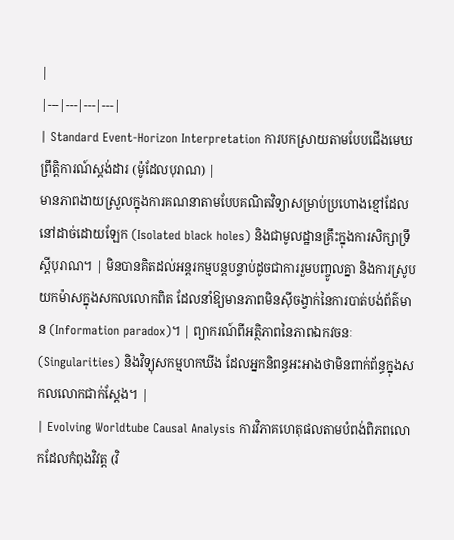|
|---|---|---|---|
| Standard Event-Horizon Interpretation ការបកស្រាយតាមបែបជើងមេឃព្រឹត្តិការណ៍ស្តង់ដារ (ម៉ូដែលបុរាណ) |
មានភាពងាយស្រួលក្នុងការគណនាតាមបែបគណិតវិទ្យាសម្រាប់ប្រហោងខ្មៅដែលនៅដាច់ដោយឡែក (Isolated black holes) និងជាមូលដ្ឋានគ្រឹះក្នុងការសិក្សាទ្រឹស្តីបុរាណ។ | មិនបានគិតដល់អន្តរកម្មបន្តបន្ទាប់ដូចជាការរួមបញ្ចូលគ្នា និងការស្រូបយកម៉ាសក្នុងសកលលោកពិត ដែលនាំឱ្យមានភាពមិនស៊ីចង្វាក់នៃការបាត់បង់ព័ត៌មាន (Information paradox)។ | ព្យាករណ៍ពីអត្ថិភាពនៃភាពឯកវចនៈ (Singularities) និងវិទ្យុសកម្មហកឃីង ដែលអ្នកនិពន្ធអះអាងថាមិនពាក់ព័ន្ធក្នុងសកលលោកជាក់ស្តែង។ |
| Evolving Worldtube Causal Analysis ការវិភាគហេតុផលតាមបំពង់ពិភពលោកដែលកំពុងវិវត្ត (វិ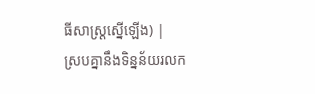ធីសាស្ត្រស្នើឡើង) |
ស្របគ្នានឹងទិន្នន័យរលក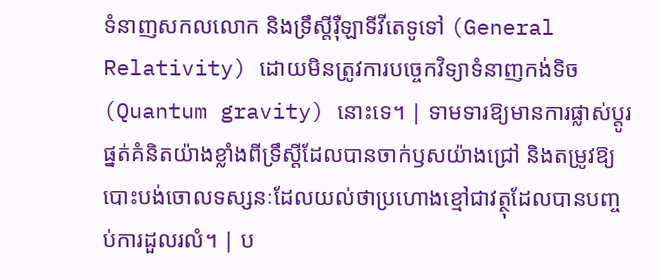ទំនាញសកលលោក និងទ្រឹស្តីរ៉ឺឡាទីវីតេទូទៅ (General Relativity) ដោយមិនត្រូវការបច្ចេកវិទ្យាទំនាញកង់ទិច (Quantum gravity) នោះទេ។ | ទាមទារឱ្យមានការផ្លាស់ប្តូរផ្នត់គំនិតយ៉ាងខ្លាំងពីទ្រឹស្តីដែលបានចាក់ឫសយ៉ាងជ្រៅ និងតម្រូវឱ្យបោះបង់ចោលទស្សនៈដែលយល់ថាប្រហោងខ្មៅជាវត្ថុដែលបានបញ្ចប់ការដួលរលំ។ | ប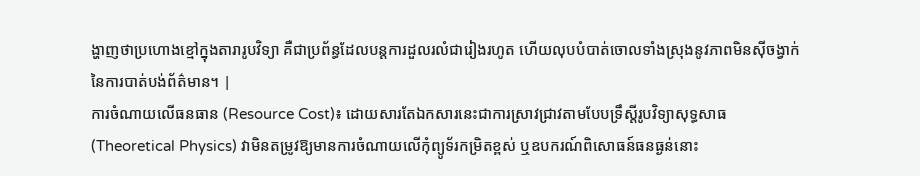ង្ហាញថាប្រហោងខ្មៅក្នុងតារារូបវិទ្យា គឺជាប្រព័ន្ធដែលបន្តការដួលរលំជារៀងរហូត ហើយលុបបំបាត់ចោលទាំងស្រុងនូវភាពមិនស៊ីចង្វាក់នៃការបាត់បង់ព័ត៌មាន។ |
ការចំណាយលើធនធាន (Resource Cost)៖ ដោយសារតែឯកសារនេះជាការស្រាវជ្រាវតាមបែបទ្រឹស្តីរូបវិទ្យាសុទ្ធសាធ (Theoretical Physics) វាមិនតម្រូវឱ្យមានការចំណាយលើកុំព្យូទ័រកម្រិតខ្ពស់ ឬឧបករណ៍ពិសោធន៍ធនធ្ងន់នោះ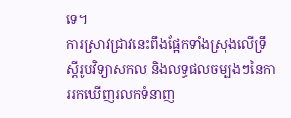ទេ។
ការស្រាវជ្រាវនេះពឹងផ្អែកទាំងស្រុងលើទ្រឹស្តីរូបវិទ្យាសកល និងលទ្ធផលចម្បងៗនៃការរកឃើញរលកទំនាញ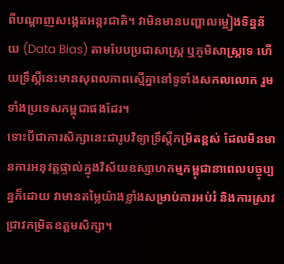ពីបណ្តាញសង្កេតអន្តរជាតិ។ វាមិនមានបញ្ហាលម្អៀងទិន្នន័យ (Data Bias) តាមបែបប្រជាសាស្ត្រ ឬភូមិសាស្ត្រទេ ហើយទ្រឹស្តីនេះមានសុពលភាពស្មើគ្នានៅទូទាំងសកលលោក រួមទាំងប្រទេសកម្ពុជាផងដែរ។
ទោះបីជាការសិក្សានេះជារូបវិទ្យាទ្រឹស្តីកម្រិតខ្ពស់ ដែលមិនមានការអនុវត្តផ្ទាល់ក្នុងវិស័យឧស្សាហកម្មកម្ពុជានាពេលបច្ចុប្បន្នក៏ដោយ វាមានតម្លៃយ៉ាងខ្លាំងសម្រាប់ការអប់រំ និងការស្រាវជ្រាវកម្រិតឧត្តមសិក្សា។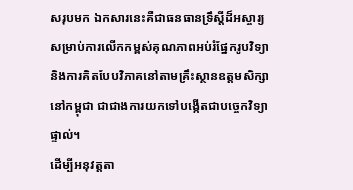សរុបមក ឯកសារនេះគឺជាធនធានទ្រឹស្តីដ៏អស្ចារ្យសម្រាប់ការលើកកម្ពស់គុណភាពអប់រំផ្នែករូបវិទ្យា និងការគិតបែបវិភាគនៅតាមគ្រឹះស្ថានឧត្តមសិក្សានៅកម្ពុជា ជាជាងការយកទៅបង្កើតជាបច្ចេកវិទ្យាផ្ទាល់។
ដើម្បីអនុវត្តតា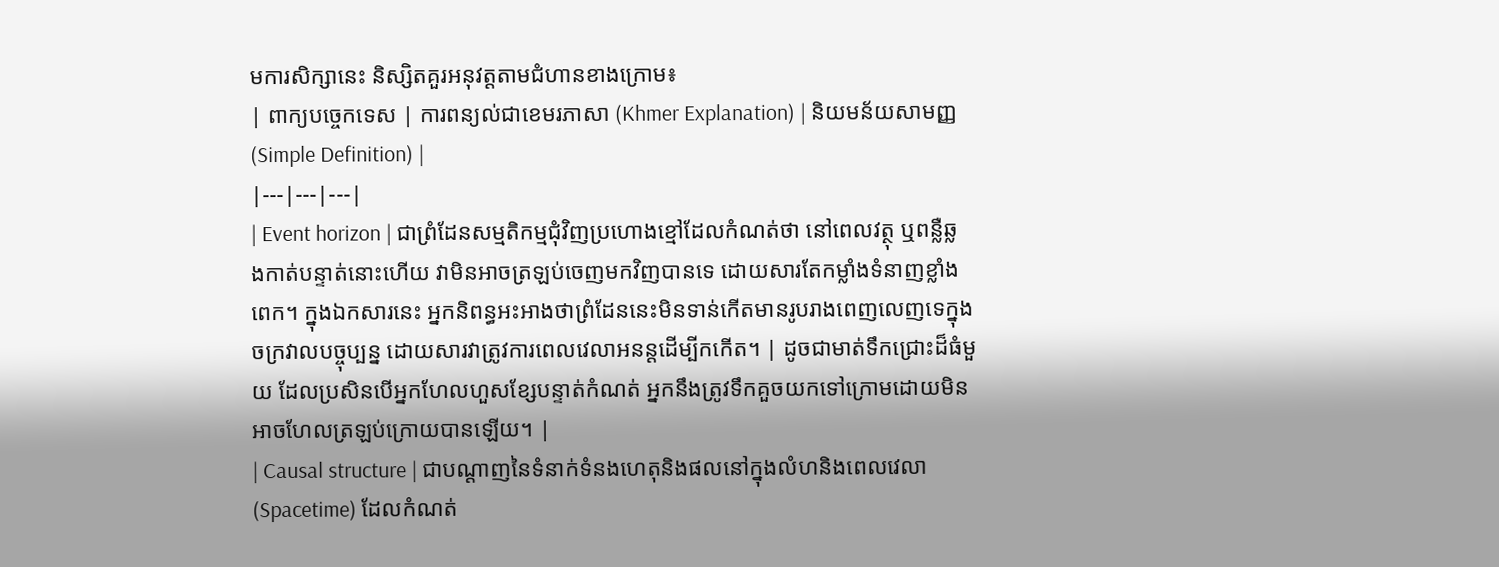មការសិក្សានេះ និស្សិតគួរអនុវត្តតាមជំហានខាងក្រោម៖
| ពាក្យបច្ចេកទេស | ការពន្យល់ជាខេមរភាសា (Khmer Explanation) | និយមន័យសាមញ្ញ (Simple Definition) |
|---|---|---|
| Event horizon | ជាព្រំដែនសម្មតិកម្មជុំវិញប្រហោងខ្មៅដែលកំណត់ថា នៅពេលវត្ថុ ឬពន្លឺឆ្លងកាត់បន្ទាត់នោះហើយ វាមិនអាចត្រឡប់ចេញមកវិញបានទេ ដោយសារតែកម្លាំងទំនាញខ្លាំងពេក។ ក្នុងឯកសារនេះ អ្នកនិពន្ធអះអាងថាព្រំដែននេះមិនទាន់កើតមានរូបរាងពេញលេញទេក្នុងចក្រវាលបច្ចុប្បន្ន ដោយសារវាត្រូវការពេលវេលាអនន្តដើម្បីកកើត។ | ដូចជាមាត់ទឹកជ្រោះដ៏ធំមួយ ដែលប្រសិនបើអ្នកហែលហួសខ្សែបន្ទាត់កំណត់ អ្នកនឹងត្រូវទឹកគួចយកទៅក្រោមដោយមិនអាចហែលត្រឡប់ក្រោយបានឡើយ។ |
| Causal structure | ជាបណ្តាញនៃទំនាក់ទំនងហេតុនិងផលនៅក្នុងលំហនិងពេលវេលា (Spacetime) ដែលកំណត់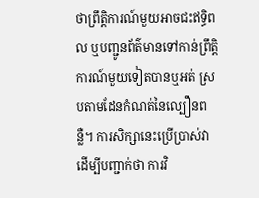ថាព្រឹត្តិការណ៍មួយអាចជះឥទ្ធិពល ឬបញ្ជូនព័ត៌មានទៅកាន់ព្រឹត្តិការណ៍មួយទៀតបានឬអត់ ស្របតាមដែនកំណត់នៃល្បឿនពន្លឺ។ ការសិក្សានេះប្រើប្រាស់វាដើម្បីបញ្ជាក់ថា ការវិ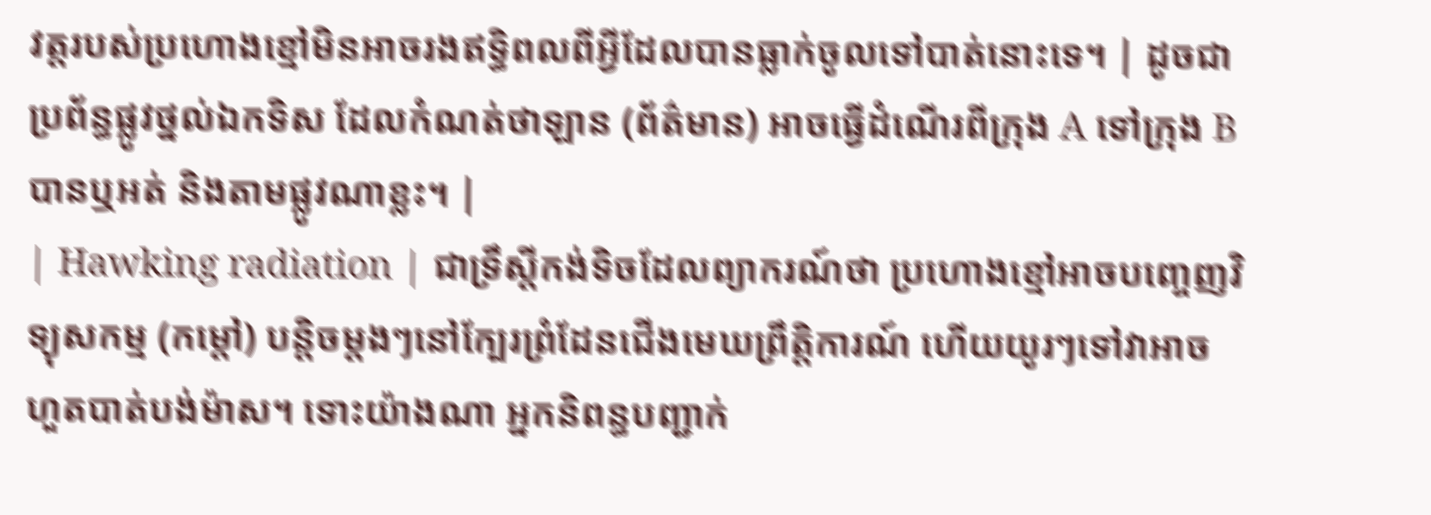វត្តរបស់ប្រហោងខ្មៅមិនអាចរងឥទ្ធិពលពីអ្វីដែលបានធ្លាក់ចូលទៅបាត់នោះទេ។ | ដូចជាប្រព័ន្ធផ្លូវថ្នល់ឯកទិស ដែលកំណត់ថាឡាន (ព័ត៌មាន) អាចធ្វើដំណើរពីក្រុង A ទៅក្រុង B បានឬអត់ និងតាមផ្លូវណាខ្លះ។ |
| Hawking radiation | ជាទ្រឹស្តីកង់ទិចដែលព្យាករណ៍ថា ប្រហោងខ្មៅអាចបញ្ចេញវិទ្យុសកម្ម (កម្តៅ) បន្តិចម្តងៗនៅក្បែរព្រំដែនជើងមេឃព្រឹត្តិការណ៍ ហើយយូរៗទៅវាអាចហួតបាត់បង់ម៉ាស។ ទោះយ៉ាងណា អ្នកនិពន្ធបញ្ជាក់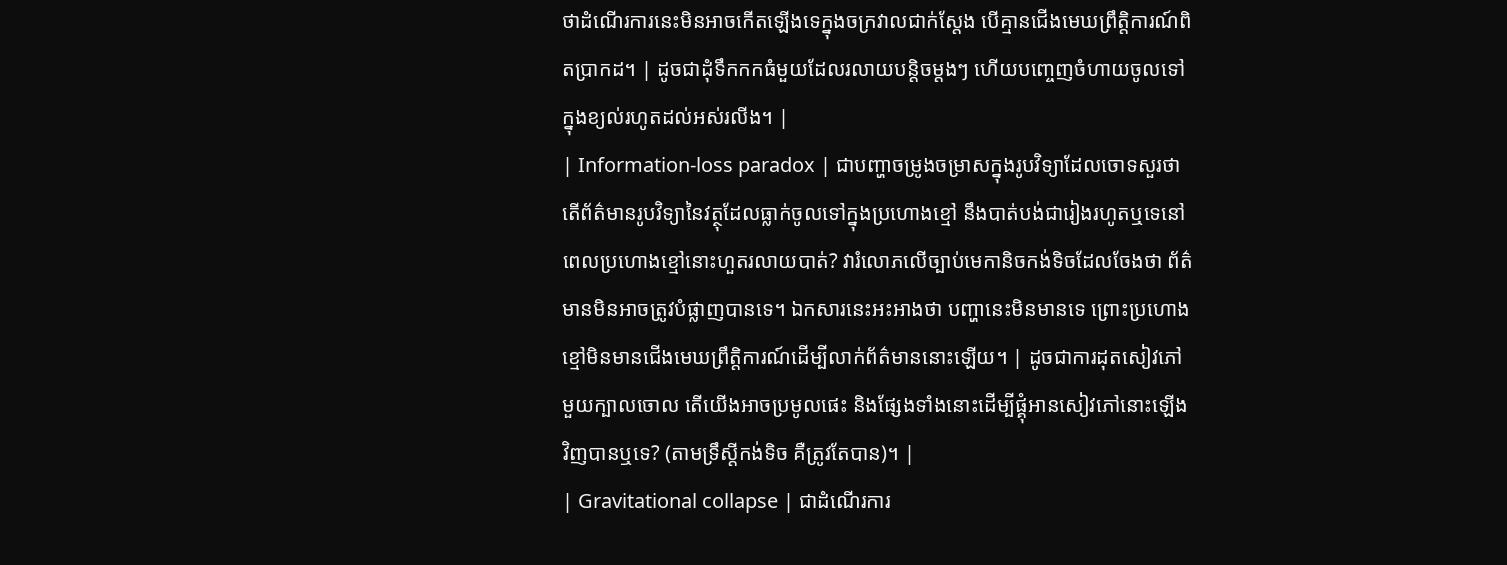ថាដំណើរការនេះមិនអាចកើតឡើងទេក្នុងចក្រវាលជាក់ស្តែង បើគ្មានជើងមេឃព្រឹត្តិការណ៍ពិតប្រាកដ។ | ដូចជាដុំទឹកកកធំមួយដែលរលាយបន្តិចម្តងៗ ហើយបញ្ចេញចំហាយចូលទៅក្នុងខ្យល់រហូតដល់អស់រលីង។ |
| Information-loss paradox | ជាបញ្ហាចម្រូងចម្រាសក្នុងរូបវិទ្យាដែលចោទសួរថា តើព័ត៌មានរូបវិទ្យានៃវត្ថុដែលធ្លាក់ចូលទៅក្នុងប្រហោងខ្មៅ នឹងបាត់បង់ជារៀងរហូតឬទេនៅពេលប្រហោងខ្មៅនោះហួតរលាយបាត់? វារំលោភលើច្បាប់មេកានិចកង់ទិចដែលចែងថា ព័ត៌មានមិនអាចត្រូវបំផ្លាញបានទេ។ ឯកសារនេះអះអាងថា បញ្ហានេះមិនមានទេ ព្រោះប្រហោងខ្មៅមិនមានជើងមេឃព្រឹត្តិការណ៍ដើម្បីលាក់ព័ត៌មាននោះឡើយ។ | ដូចជាការដុតសៀវភៅមួយក្បាលចោល តើយើងអាចប្រមូលផេះ និងផ្សែងទាំងនោះដើម្បីផ្គុំអានសៀវភៅនោះឡើងវិញបានឬទេ? (តាមទ្រឹស្តីកង់ទិច គឺត្រូវតែបាន)។ |
| Gravitational collapse | ជាដំណើរការ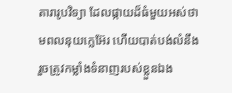តារារូបវិទ្យា ដែលផ្កាយដ៏ធំមួយអស់ថាមពលនុយក្លេអ៊ែរ ហើយបាត់បង់លំនឹង រួចត្រូវកម្លាំងទំនាញរបស់ខ្លួនឯង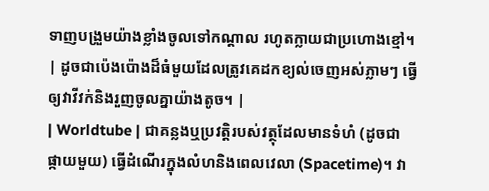ទាញបង្រួមយ៉ាងខ្លាំងចូលទៅកណ្តាល រហូតក្លាយជាប្រហោងខ្មៅ។ | ដូចជាប៉េងប៉ោងដ៏ធំមួយដែលត្រូវគេដកខ្យល់ចេញអស់ភ្លាមៗ ធ្វើឲ្យវាវីវក់និងរួញចូលគ្នាយ៉ាងតូច។ |
| Worldtube | ជាគន្លងឬប្រវត្តិរបស់វត្ថុដែលមានទំហំ (ដូចជាផ្កាយមួយ) ធ្វើដំណើរក្នុងលំហនិងពេលវេលា (Spacetime)។ វា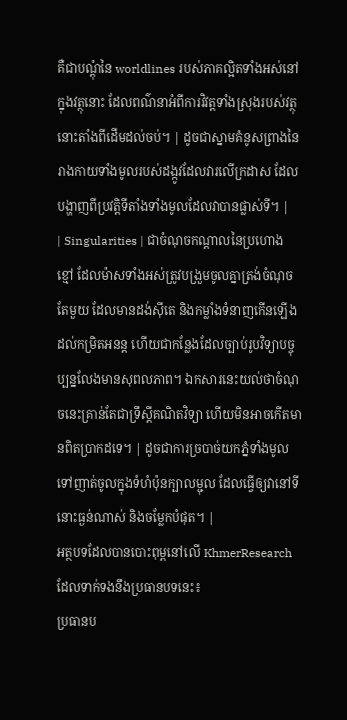គឺជាបណ្តុំនៃ worldlines របស់ភាគល្អិតទាំងអស់នៅក្នុងវត្ថុនោះ ដែលពណ៌នាអំពីការវិវត្តទាំងស្រុងរបស់វត្ថុនោះតាំងពីដើមដល់ចប់។ | ដូចជាស្នាមគំនូសព្រាងនៃរាងកាយទាំងមូលរបស់ដង្កូវដែលវារលើក្រដាស ដែលបង្ហាញពីប្រវត្តិទីតាំងទាំងមូលដែលវាបានផ្លាស់ទី។ |
| Singularities | ជាចំណុចកណ្តាលនៃប្រហោងខ្មៅ ដែលម៉ាសទាំងអស់ត្រូវបង្រួមចូលគ្នាត្រង់ចំណុចតែមួយ ដែលមានដង់ស៊ីតេ និងកម្លាំងទំនាញកើនឡើងដល់កម្រិតអនន្ត ហើយជាកន្លែងដែលច្បាប់រូបវិទ្យាបច្ចុប្បន្នលែងមានសុពលភាព។ ឯកសារនេះយល់ថាចំណុចនេះគ្រាន់តែជាទ្រឹស្តីគណិតវិទ្យា ហើយមិនអាចកើតមានពិតប្រាកដទេ។ | ដូចជាការច្របាច់យកភ្នំទាំងមូល ទៅញាត់ចូលក្នុងទំហំប៉ុនក្បាលម្ជុល ដែលធ្វើឲ្យវានៅទីនោះធ្ងន់ណាស់ និងចម្លែកបំផុត។ |
អត្ថបទដែលបានបោះពុម្ពនៅលើ KhmerResearch ដែលទាក់ទងនឹងប្រធានបទនេះ៖
ប្រធានប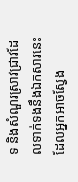ទ និងសំណួរស្រាវជ្រាវដែលទាក់ទងនឹងឯកសារនេះ ដែលអ្នកអាចស្វែង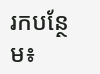រកបន្ថែម៖